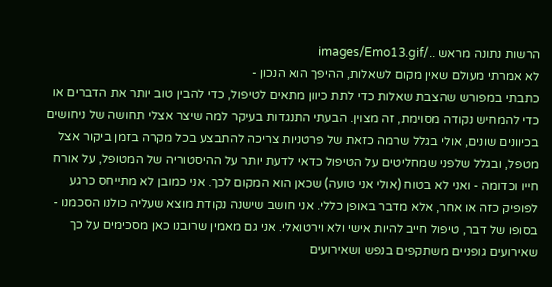הרשות נתונה מראש ../images/Emo13.gif
לא אמרתי מעולם שאין מקום לשאלות, ההיפך הוא הנכון -
כתבתי במפורש שהצבת שאלות כדי לתת כיוון מתאים לטיפול, כדי להבין טוב יותר את הדברים או כדי להמחיש נקודה מסוימת, זה מצוין. הבעתי התנגדות בעיקר למה שיצר אצלי תחושה של ניחושים בכיוונים שונים, אולי בגלל שרמה כזאת של פרטניות צריכה להתבצע בכל מקרה בזמן ביקור אצל מטפל, ובגלל שלפני שמחליטים על הטיפול כדאי לדעת יותר על ההיסטוריה של המטופל, על אורח חייו וכדומה - ואני לא בטוח (אולי אני טועה) שכאן הוא המקום לכך. אני כמובן לא מתייחס כרגע לפופיק כזה או אחר, אלא מדבר באופן כללי. אני חושב שישנה נקודת מוצא שעליה כולנו הסכמנו - בסופו של דבר, טיפול חייב להיות אישי ולא וירטואלי. אני גם מאמין שרובנו כאן מסכימים על כך שאירועים גופניים משתקפים בנפש ושאירועים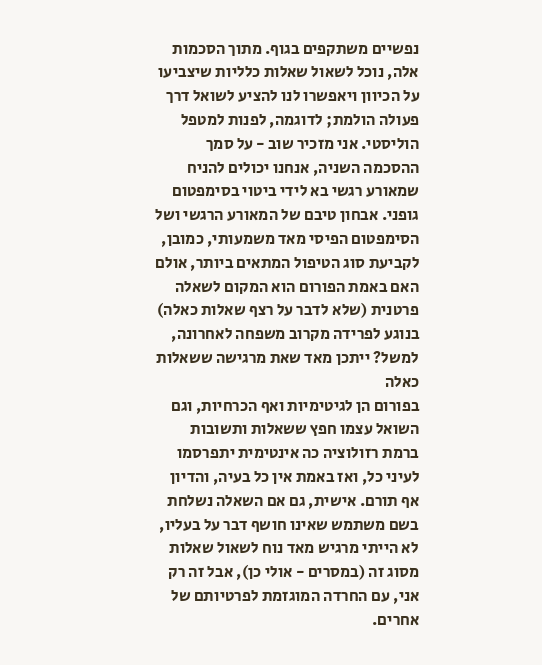נפשיים משתקפים בגוף. מתוך הסכמות אלה, נוכל לשאול שאלות כלליות שיצביעו על הכיוון ויאפשרו לנו להציע לשואל דרך פעולה הולמת; לדוגמה, לפנות למטפל הוליסטי. אני מזכיר שוב - על סמך ההסכמה השניה, אנחנו יכולים להניח שמאורע רגשי בא לידי ביטוי בסימפטום גופני. אבחון טיבם של המאורע הרגשי ושל הסימפטום הפיסי מאד משמעותי, כמובן, לקביעת סוג הטיפול המתאים ביותר, אולם האם באמת הפורום הוא המקום לשאלה פרטנית (שלא לדבר על רצף שאלות כאלה) בנוגע לפרידה מקרוב משפחה לאחרונה, למשל? ייתכן מאד שאת מרגישה ששאלות כאלה
בפורום הן לגיטימיות ואף הכרחיות, וגם השואל עצמו חפץ ששאלות ותשובות ברמת רזולוציה כה אינטימית יתפרסמו לעיני כל, ואז באמת אין כל בעיה, והדיון אף תורם. אישית, גם אם השאלה נשלחת בשם משתמש שאינו חושף דבר על בעליו, לא הייתי מרגיש מאד נוח לשאול שאלות מסוג זה (במסרים - אולי כן), אבל זה רק אני, עם החרדה המוגזמת לפרטיותם של אחרים.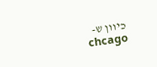כיוון ש-
chcago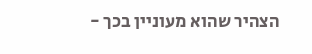הצהיר שהוא מעוניין בכך -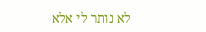לא נותר לי אלא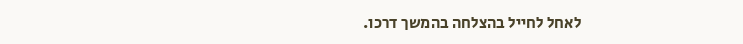לאחל לחייל בהצלחה בהמשך דרכו.